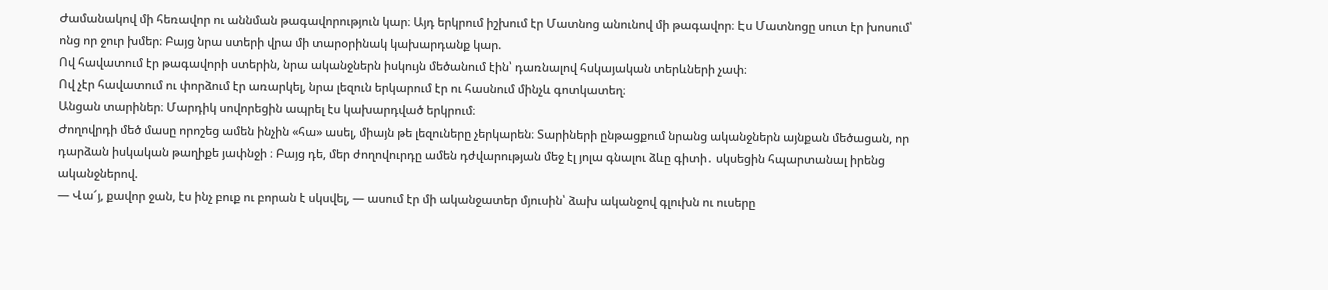Ժամանակով մի հեռավոր ու աննման թագավորություն կար։ Այդ երկրում իշխում էր Մատնոց անունով մի թագավոր։ Էս Մատնոցը սուտ էր խոսում՝ ոնց որ ջուր խմեր։ Բայց նրա ստերի վրա մի տարօրինակ կախարդանք կար.
Ով հավատում էր թագավորի ստերին, նրա ականջներն իսկույն մեծանում էին՝ դառնալով հսկայական տերևների չափ։
Ով չէր հավատում ու փորձում էր առարկել, նրա լեզուն երկարում էր ու հասնում մինչև գոտկատեղ։
Անցան տարիներ։ Մարդիկ սովորեցին ապրել էս կախարդված երկրում։
Ժողովրդի մեծ մասը որոշեց ամեն ինչին «հա» ասել, միայն թե լեզուները չերկարեն։ Տարիների ընթացքում նրանց ականջներն այնքան մեծացան, որ դարձան իսկական թաղիքե յափնջի ։ Բայց դե, մեր ժողովուրդը ամեն դժվարության մեջ էլ յոլա գնալու ձևը գիտի․ սկսեցին հպարտանալ իրենց ականջներով.
— Վա՜յ, քավոր ջան, էս ինչ բուք ու բորան է սկսվել, — ասում էր մի ականջատեր մյուսին՝ ձախ ականջով գլուխն ու ուսերը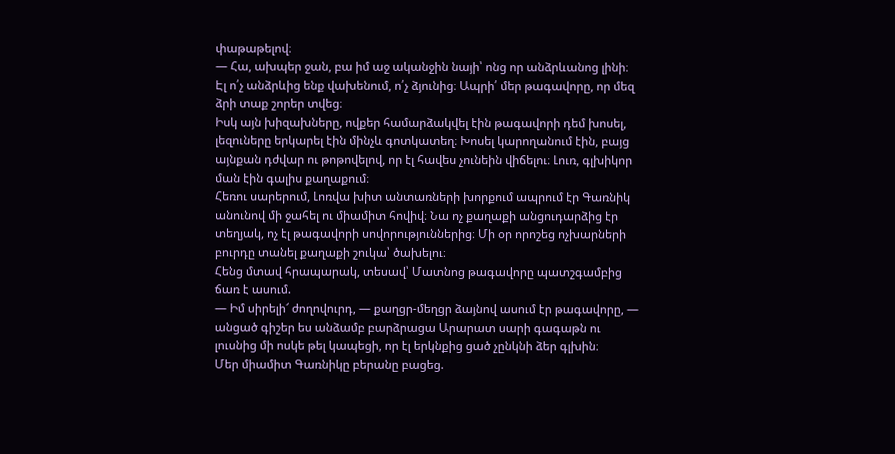փաթաթելով։
— Հա, ախպեր ջան, բա իմ աջ ականջին նայի՝ ոնց որ անձրևանոց լինի։ Էլ ո՛չ անձրևից ենք վախենում, ո՛չ ձյունից։ Ապրի՛ մեր թագավորը, որ մեզ ձրի տաք շորեր տվեց։
Իսկ այն խիզախները, ովքեր համարձակվել էին թագավորի դեմ խոսել, լեզուները երկարել էին մինչև գոտկատեղ։ Խոսել կարողանում էին, բայց այնքան դժվար ու թոթովելով, որ էլ հավես չունեին վիճելու։ Լուռ, գլխիկոր ման էին գալիս քաղաքում։
Հեռու սարերում, Լոռվա խիտ անտառների խորքում ապրում էր Գառնիկ անունով մի ջահել ու միամիտ հովիվ։ Նա ոչ քաղաքի անցուդարձից էր տեղյակ, ոչ էլ թագավորի սովորություններից։ Մի օր որոշեց ոչխարների բուրդը տանել քաղաքի շուկա՝ ծախելու։
Հենց մտավ հրապարակ, տեսավ՝ Մատնոց թագավորը պատշգամբից ճառ է ասում.
— Իմ սիրելի՜ ժողովուրդ, — քաղցր-մեղցր ձայնով ասում էր թագավորը, — անցած գիշեր ես անձամբ բարձրացա Արարատ սարի գագաթն ու լուսնից մի ոսկե թել կապեցի, որ էլ երկնքից ցած չընկնի ձեր գլխին։
Մեր միամիտ Գառնիկը բերանը բացեց.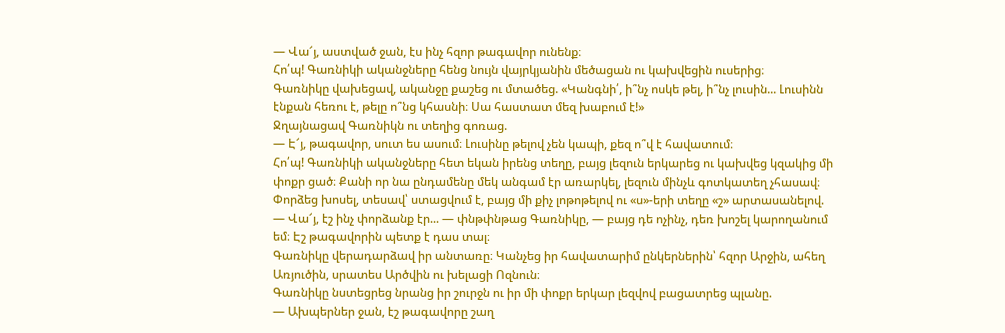— Վա՜յ, աստված ջան, էս ինչ հզոր թագավոր ունենք։
Հո՛պ! Գառնիկի ականջները հենց նույն վայրկյանին մեծացան ու կախվեցին ուսերից։
Գառնիկը վախեցավ, ականջը քաշեց ու մտածեց. «Կանգնի՛, ի՞նչ ոսկե թել, ի՞նչ լուսին... Լուսինն էնքան հեռու է, թելը ո՞նց կհասնի։ Սա հաստատ մեզ խաբում է!»
Ջղայնացավ Գառնիկն ու տեղից գոռաց.
— Է՜յ, թագավոր, սուտ ես ասում։ Լուսինը թելով չեն կապի, քեզ ո՞վ է հավատում։
Հո՛պ! Գառնիկի ականջները հետ եկան իրենց տեղը, բայց լեզուն երկարեց ու կախվեց կզակից մի փոքր ցած։ Քանի որ նա ընդամենը մեկ անգամ էր առարկել, լեզուն մինչև գոտկատեղ չհասավ։
Փորձեց խոսել, տեսավ՝ ստացվում է, բայց մի քիչ լոթոթելով ու «ս»-երի տեղը «շ» արտասանելով.
— Վա՜յ, էշ ինչ փորձանք էր... — փնթփնթաց Գառնիկը, — բայց դե ոչինչ, դեռ խոշել կարողանում եմ։ Էշ թագավորին պետք է դաս տալ։
Գառնիկը վերադարձավ իր անտառը։ Կանչեց իր հավատարիմ ընկերներին՝ հզոր Արջին, ահեղ Առյուծին, սրատես Արծվին ու խելացի Ոզնուն։
Գառնիկը նստեցրեց նրանց իր շուրջն ու իր մի փոքր երկար լեզվով բացատրեց պլանը.
— Ախպերներ ջան, էշ թագավորը շաղ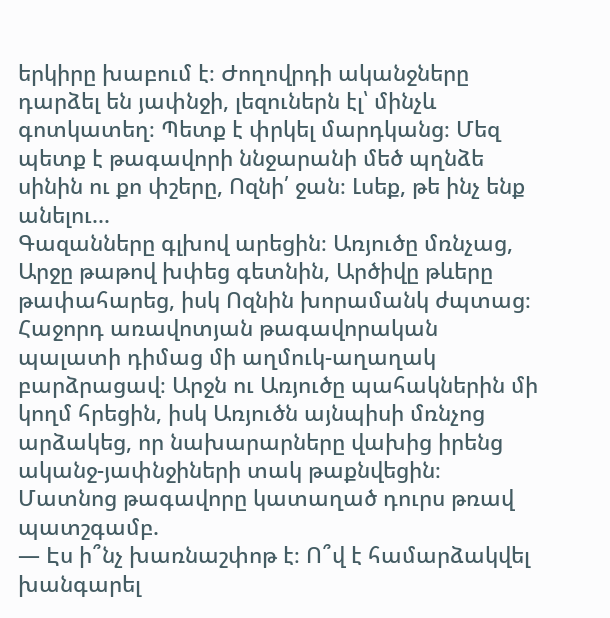երկիրը խաբում է։ Ժողովրդի ականջները դարձել են յափնջի, լեզուներն էլ՝ մինչև գոտկատեղ։ Պետք է փրկել մարդկանց։ Մեզ պետք է թագավորի ննջարանի մեծ պղնձե սինին ու քո փշերը, Ոզնի՛ ջան։ Լսեք, թե ինչ ենք անելու...
Գազանները գլխով արեցին։ Առյուծը մռնչաց, Արջը թաթով խփեց գետնին, Արծիվը թևերը թափահարեց, իսկ Ոզնին խորամանկ ժպտաց։
Հաջորդ առավոտյան թագավորական պալատի դիմաց մի աղմուկ-աղաղակ բարձրացավ։ Արջն ու Առյուծը պահակներին մի կողմ հրեցին, իսկ Առյուծն այնպիսի մռնչոց արձակեց, որ նախարարները վախից իրենց ականջ-յափնջիների տակ թաքնվեցին։
Մատնոց թագավորը կատաղած դուրս թռավ պատշգամբ.
— Էս ի՞նչ խառնաշփոթ է։ Ո՞վ է համարձակվել խանգարել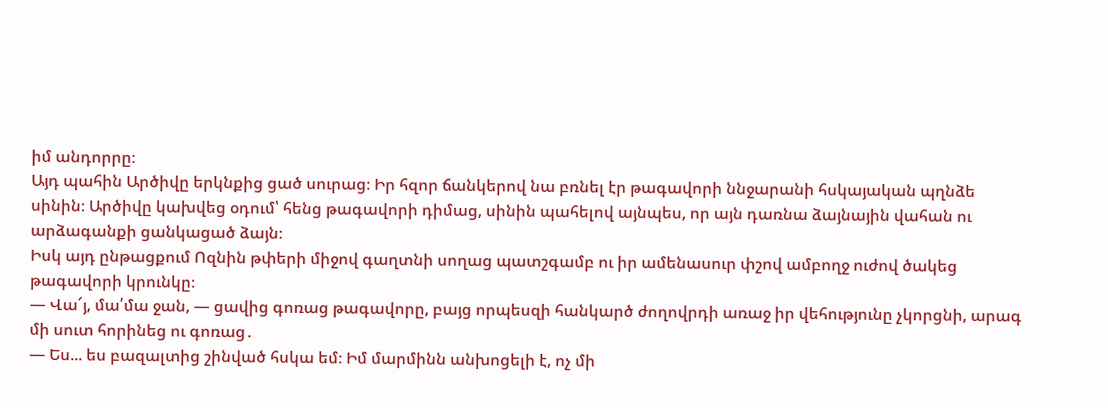իմ անդորրը։
Այդ պահին Արծիվը երկնքից ցած սուրաց։ Իր հզոր ճանկերով նա բռնել էր թագավորի ննջարանի հսկայական պղնձե սինին։ Արծիվը կախվեց օդում՝ հենց թագավորի դիմաց, սինին պահելով այնպես, որ այն դառնա ձայնային վահան ու արձագանքի ցանկացած ձայն։
Իսկ այդ ընթացքում Ոզնին թփերի միջով գաղտնի սողաց պատշգամբ ու իր ամենասուր փշով ամբողջ ուժով ծակեց թագավորի կրունկը։
— Վա՜յ, մա՛մա ջան, — ցավից գոռաց թագավորը, բայց որպեսզի հանկարծ ժողովրդի առաջ իր վեհությունը չկորցնի, արագ մի սուտ հորինեց ու գոռաց․
— Ես... ես բազալտից շինված հսկա եմ։ Իմ մարմինն անխոցելի է, ոչ մի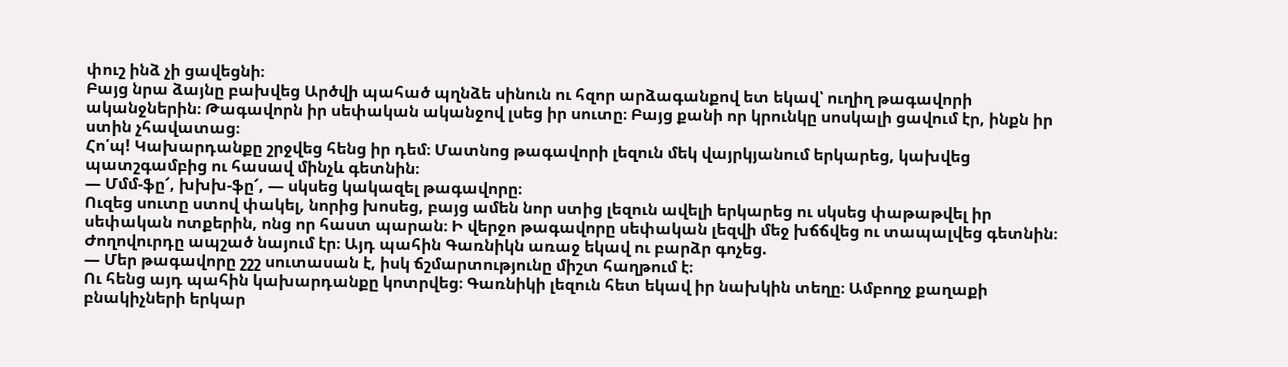փուշ ինձ չի ցավեցնի։
Բայց նրա ձայնը բախվեց Արծվի պահած պղնձե սինուն ու հզոր արձագանքով ետ եկավ՝ ուղիղ թագավորի ականջներին։ Թագավորն իր սեփական ականջով լսեց իր սուտը։ Բայց քանի որ կրունկը սոսկալի ցավում էր, ինքն իր ստին չհավատաց։
Հո՛պ! Կախարդանքը շրջվեց հենց իր դեմ։ Մատնոց թագավորի լեզուն մեկ վայրկյանում երկարեց, կախվեց պատշգամբից ու հասավ մինչև գետնին։
— Մմմ-ֆը՜, խխխ-ֆը՜, — սկսեց կակազել թագավորը։
Ուզեց սուտը ստով փակել, նորից խոսեց, բայց ամեն նոր ստից լեզուն ավելի երկարեց ու սկսեց փաթաթվել իր սեփական ոտքերին, ոնց որ հաստ պարան։ Ի վերջո թագավորը սեփական լեզվի մեջ խճճվեց ու տապալվեց գետնին։
Ժողովուրդը ապշած նայում էր։ Այդ պահին Գառնիկն առաջ եկավ ու բարձր գոչեց.
— Մեր թագավորը շշշ սուտասան է, իսկ ճշմարտությունը միշտ հաղթում է։
Ու հենց այդ պահին կախարդանքը կոտրվեց։ Գառնիկի լեզուն հետ եկավ իր նախկին տեղը։ Ամբողջ քաղաքի բնակիչների երկար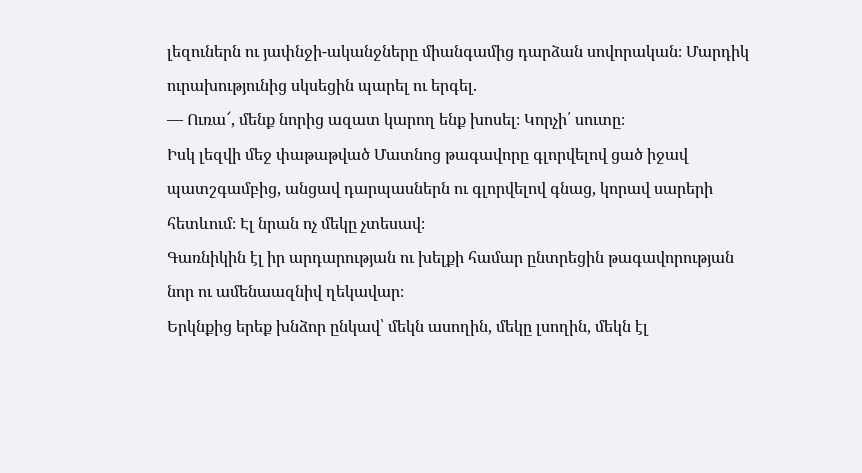լեզուներն ու յափնջի-ականջները միանգամից դարձան սովորական։ Մարդիկ ուրախությունից սկսեցին պարել ու երգել.
— Ուռա՜, մենք նորից ազատ կարող ենք խոսել։ Կորչի՛ սուտը։
Իսկ լեզվի մեջ փաթաթված Մատնոց թագավորը գլորվելով ցած իջավ պատշգամբից, անցավ դարպասներն ու գլորվելով գնաց, կորավ սարերի հետևում։ Էլ նրան ոչ մեկը չտեսավ։
Գառնիկին էլ իր արդարության ու խելքի համար ընտրեցին թագավորության նոր ու ամենաազնիվ ղեկավար։
Երկնքից երեք խնձոր ընկավ՝ մեկն ասողին, մեկը լսողին, մեկն էլ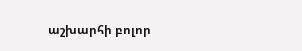աշխարհի բոլոր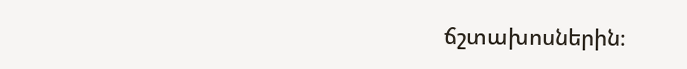ճշտախոսներին։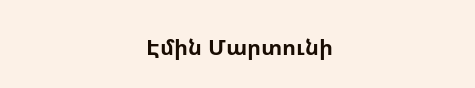Էմին Մարտունի